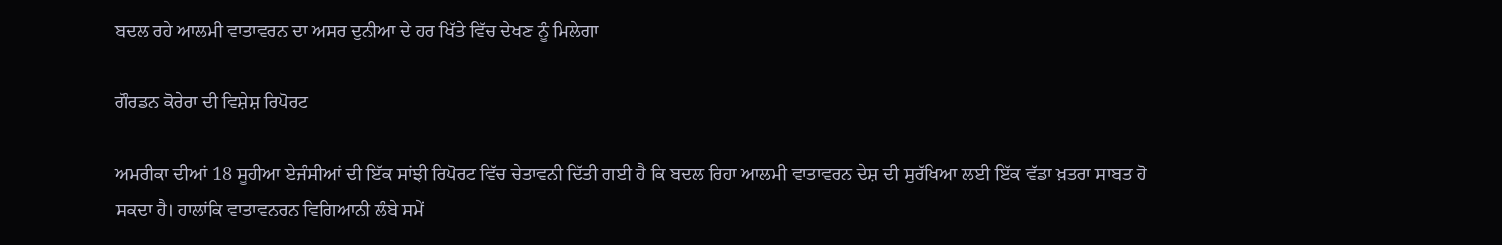ਬਦਲ ਰਹੇ ਆਲਮੀ ਵਾਤਾਵਰਨ ਦਾ ਅਸਰ ਦੁਨੀਆ ਦੇ ਹਰ ਖਿੱਤੇ ਵਿੱਚ ਦੇਖਣ ਨੂੰ ਮਿਲੇਗਾ

ਗੌਰਡਨ ਕੋਰੇਰਾ ਦੀ ਵਿਸ਼ੇਸ਼ ਰਿਪੋਰਟ

ਅਮਰੀਕਾ ਦੀਆਂ 18 ਸੂਹੀਆ ਏਜੰਸੀਆਂ ਦੀ ਇੱਕ ਸਾਂਝੀ ਰਿਪੋਰਟ ਵਿੱਚ ਚੇਤਾਵਨੀ ਦਿੱਤੀ ਗਈ ਹੈ ਕਿ ਬਦਲ ਰਿਹਾ ਆਲਮੀ ਵਾਤਾਵਰਨ ਦੇਸ਼ ਦੀ ਸੁਰੱਖਿਆ ਲਈ ਇੱਕ ਵੱਡਾ ਖ਼ਤਰਾ ਸਾਬਤ ਹੋ ਸਕਦਾ ਹੈ। ਹਾਲਾਂਕਿ ਵਾਤਾਵਨਰਨ ਵਿਗਿਆਨੀ ਲੰਬੇ ਸਮੇਂ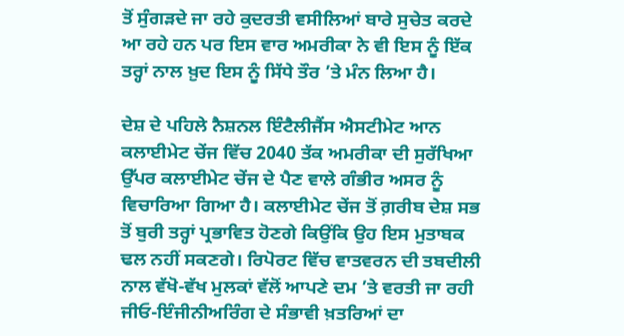ਤੋਂ ਸੁੰਗੜਦੇ ਜਾ ਰਹੇ ਕੁਦਰਤੀ ਵਸੀਲਿਆਂ ਬਾਰੇ ਸੁਚੇਤ ਕਰਦੇ ਆ ਰਹੇ ਹਨ ਪਰ ਇਸ ਵਾਰ ਅਮਰੀਕਾ ਨੇ ਵੀ ਇਸ ਨੂੰ ਇੱਕ ਤਰ੍ਹਾਂ ਨਾਲ ਖ਼ੁਦ ਇਸ ਨੂੰ ਸਿੱਧੇ ਤੌਰ ’ਤੇ ਮੰਨ ਲਿਆ ਹੈ।

ਦੇਸ਼ ਦੇ ਪਹਿਲੇ ਨੈਸ਼ਨਲ ਇੰਟੈਲੀਜੈਂਸ ਐਸਟੀਮੇਟ ਆਨ ਕਲਾਈਮੇਟ ਚੇਂਜ ਵਿੱਚ 2040 ਤੱਕ ਅਮਰੀਕਾ ਦੀ ਸੁਰੱਖਿਆ ਉੱਪਰ ਕਲਾਈਮੇਟ ਚੇਂਜ ਦੇ ਪੈਣ ਵਾਲੇ ਗੰਭੀਰ ਅਸਰ ਨੂੰ ਵਿਚਾਰਿਆ ਗਿਆ ਹੈ। ਕਲਾਈਮੇਟ ਚੇਂਜ ਤੋਂ ਗ਼ਰੀਬ ਦੇਸ਼ ਸਭ ਤੋਂ ਬੁਰੀ ਤਰ੍ਹਾਂ ਪ੍ਰਭਾਵਿਤ ਹੋਣਗੇ ਕਿਉਂਕਿ ਉਹ ਇਸ ਮੁਤਾਬਕ ਢਲ ਨਹੀਂ ਸਕਣਗੇ। ਰਿਪੋਰਟ ਵਿੱਚ ਵਾਤਵਰਨ ਦੀ ਤਬਦੀਲੀ ਨਾਲ ਵੱਖੋ-ਵੱਖ ਮੁਲਕਾਂ ਵੱਲੋਂ ਆਪਣੇ ਦਮ ’ਤੇ ਵਰਤੀ ਜਾ ਰਹੀ ਜੀਓ-ਇੰਜੀਨੀਅਰਿੰਗ ਦੇ ਸੰਭਾਵੀ ਖ਼ਤਰਿਆਂ ਦਾ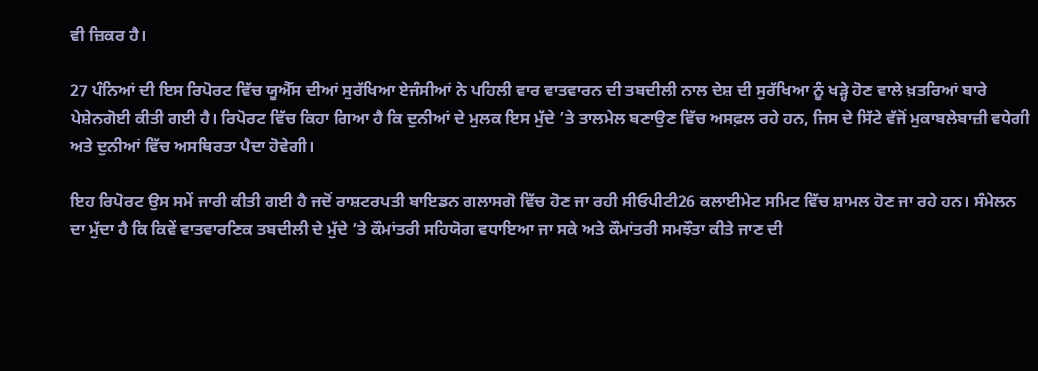ਵੀ ਜ਼ਿਕਰ ਹੈ।

27 ਪੰਨਿਆਂ ਦੀ ਇਸ ਰਿਪੋਰਟ ਵਿੱਚ ਯੂਐੱਸ ਦੀਆਂ ਸੁਰੱਖਿਆ ਏਜੰਸੀਆਂ ਨੇ ਪਹਿਲੀ ਵਾਰ ਵਾਤਵਾਰਨ ਦੀ ਤਬਦੀਲੀ ਨਾਲ ਦੇਸ਼ ਦੀ ਸੁਰੱਖਿਆ ਨੂੰ ਖੜ੍ਹੇ ਹੋਣ ਵਾਲੇ ਖ਼ਤਰਿਆਂ ਬਾਰੇ ਪੇਸ਼ੇਨਗੋਈ ਕੀਤੀ ਗਈ ਹੈ। ਰਿਪੋਰਟ ਵਿੱਚ ਕਿਹਾ ਗਿਆ ਹੈ ਕਿ ਦੁਨੀਆਂ ਦੇ ਮੁਲਕ ਇਸ ਮੁੱਦੇ ’ਤੇ ਤਾਲਮੇਲ ਬਣਾਉਣ ਵਿੱਚ ਅਸਫ਼ਲ ਰਹੇ ਹਨ, ਜਿਸ ਦੇ ਸਿੱਟੇ ਵੱਜੋਂ ਮੁਕਾਬਲੇਬਾਜ਼ੀ ਵਧੇਗੀ ਅਤੇ ਦੁਨੀਆਂ ਵਿੱਚ ਅਸਥਿਰਤਾ ਪੈਦਾ ਹੋਵੇਗੀ।

ਇਹ ਰਿਪੋਰਟ ਉਸ ਸਮੇਂ ਜਾਰੀ ਕੀਤੀ ਗਈ ਹੈ ਜਦੋਂ ਰਾਸ਼ਟਰਪਤੀ ਬਾਇਡਨ ਗਲਾਸਗੋ ਵਿੱਚ ਹੋਣ ਜਾ ਰਹੀ ਸੀਓਪੀਟੀ26 ਕਲਾਈਮੇਟ ਸਮਿਟ ਵਿੱਚ ਸ਼ਾਮਲ ਹੋਣ ਜਾ ਰਹੇ ਹਨ। ਸੰਮੇਲਨ ਦਾ ਮੁੱਦਾ ਹੈ ਕਿ ਕਿਵੇਂ ਵਾਤਵਾਰਣਿਕ ਤਬਦੀਲੀ ਦੇ ਮੁੱਦੇ ‘ਤੇ ਕੌਮਾਂਤਰੀ ਸਹਿਯੋਗ ਵਧਾਇਆ ਜਾ ਸਕੇ ਅਤੇ ਕੌਮਾਂਤਰੀ ਸਮਝੌਤਾ ਕੀਤੇ ਜਾਣ ਦੀ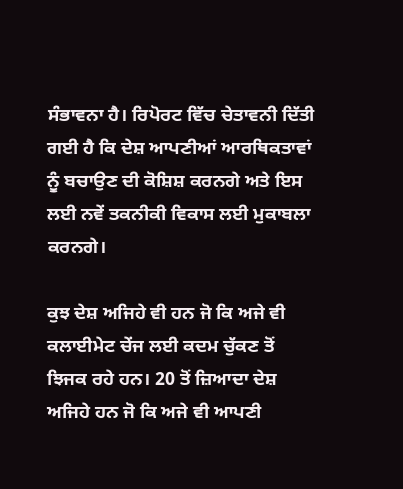ਸੰਭਾਵਨਾ ਹੈ। ਰਿਪੋਰਟ ਵਿੱਚ ਚੇਤਾਵਨੀ ਦਿੱਤੀ ਗਈ ਹੈ ਕਿ ਦੇਸ਼ ਆਪਣੀਆਂ ਆਰਥਿਕਤਾਵਾਂ ਨੂੰ ਬਚਾਉਣ ਦੀ ਕੋਸ਼ਿਸ਼ ਕਰਨਗੇ ਅਤੇ ਇਸ ਲਈ ਨਵੇਂ ਤਕਨੀਕੀ ਵਿਕਾਸ ਲਈ ਮੁਕਾਬਲਾ ਕਰਨਗੇ।

ਕੁਝ ਦੇਸ਼ ਅਜਿਹੇ ਵੀ ਹਨ ਜੋ ਕਿ ਅਜੇ ਵੀ ਕਲਾਈਮੇਟ ਚੇਂਜ ਲਈ ਕਦਮ ਚੁੱਕਣ ਤੋਂ ਝਿਜਕ ਰਹੇ ਹਨ। 20 ਤੋਂ ਜ਼ਿਆਦਾ ਦੇਸ਼ ਅਜਿਹੇ ਹਨ ਜੋ ਕਿ ਅਜੇ ਵੀ ਆਪਣੀ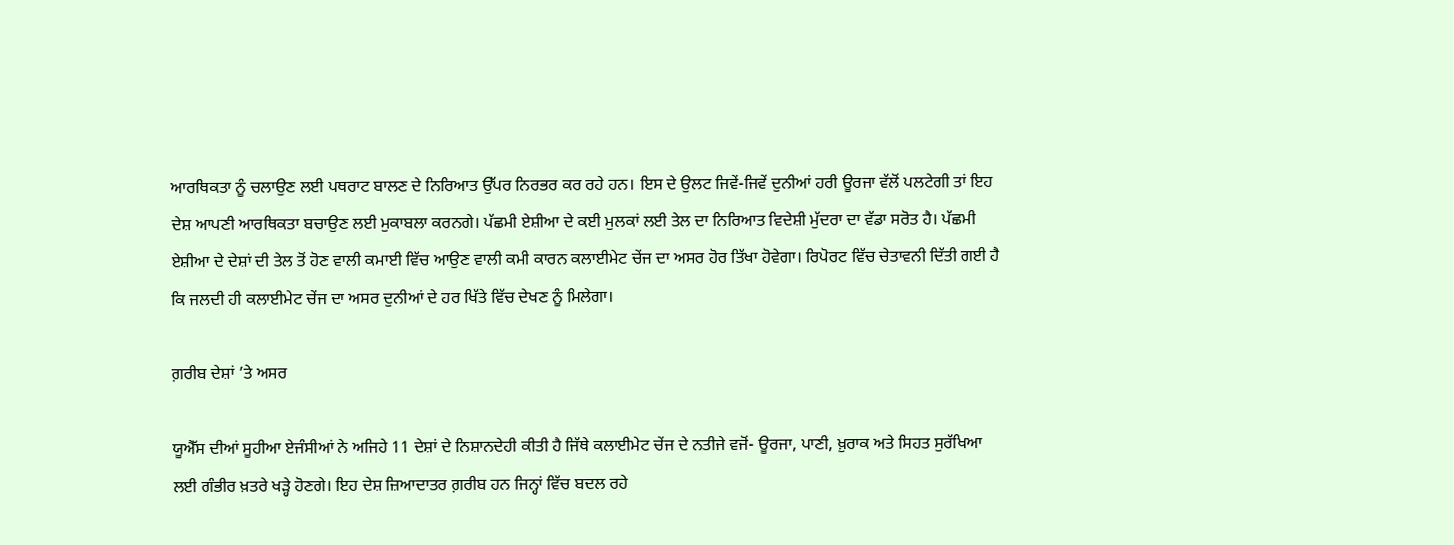ਆਰਥਿਕਤਾ ਨੂੰ ਚਲਾਉਣ ਲਈ ਪਥਰਾਟ ਬਾਲਣ ਦੇ ਨਿਰਿਆਤ ਉੱਪਰ ਨਿਰਭਰ ਕਰ ਰਹੇ ਹਨ। ਇਸ ਦੇ ਉਲਟ ਜਿਵੇਂ-ਜਿਵੇਂ ਦੁਨੀਆਂ ਹਰੀ ਊਰਜਾ ਵੱਲੋਂ ਪਲਟੇਗੀ ਤਾਂ ਇਹ ਦੇਸ਼ ਆਪਣੀ ਆਰਥਿਕਤਾ ਬਚਾਉਣ ਲਈ ਮੁਕਾਬਲਾ ਕਰਨਗੇ। ਪੱਛਮੀ ਏਸ਼ੀਆ ਦੇ ਕਈ ਮੁਲਕਾਂ ਲਈ ਤੇਲ ਦਾ ਨਿਰਿਆਤ ਵਿਦੇਸ਼ੀ ਮੁੱਦਰਾ ਦਾ ਵੱਡਾ ਸਰੋਤ ਹੈ। ਪੱਛਮੀ ਏਸ਼ੀਆ ਦੇ ਦੇਸ਼ਾਂ ਦੀ ਤੇਲ ਤੋਂ ਹੋਣ ਵਾਲੀ ਕਮਾਈ ਵਿੱਚ ਆਉਣ ਵਾਲੀ ਕਮੀ ਕਾਰਨ ਕਲਾਈਮੇਟ ਚੇਂਜ ਦਾ ਅਸਰ ਹੋਰ ਤਿੱਖਾ ਹੋਵੇਗਾ। ਰਿਪੋਰਟ ਵਿੱਚ ਚੇਤਾਵਨੀ ਦਿੱਤੀ ਗਈ ਹੈ ਕਿ ਜਲਦੀ ਹੀ ਕਲਾਈਮੇਟ ਚੇਂਜ ਦਾ ਅਸਰ ਦੁਨੀਆਂ ਦੇ ਹਰ ਖਿੱਤੇ ਵਿੱਚ ਦੇਖਣ ਨੂੰ ਮਿਲੇਗਾ।

ਗ਼ਰੀਬ ਦੇਸ਼ਾਂ ’ਤੇ ਅਸਰ

ਯੂਐੱਸ ਦੀਆਂ ਸੂਹੀਆ ਏਜੰਸੀਆਂ ਨੇ ਅਜਿਹੇ 11 ਦੇਸ਼ਾਂ ਦੇ ਨਿਸ਼ਾਨਦੇਹੀ ਕੀਤੀ ਹੈ ਜਿੱਥੇ ਕਲਾਈਮੇਟ ਚੇਂਜ ਦੇ ਨਤੀਜੇ ਵਜੋਂ- ਊਰਜਾ, ਪਾਣੀ, ਖ਼ੁਰਾਕ ਅਤੇ ਸਿਹਤ ਸੁਰੱਖਿਆ ਲਈ ਗੰਭੀਰ ਖ਼ਤਰੇ ਖੜ੍ਹੇ ਹੋਣਗੇ। ਇਹ ਦੇਸ਼ ਜ਼ਿਆਦਾਤਰ ਗ਼ਰੀਬ ਹਨ ਜਿਨ੍ਹਾਂ ਵਿੱਚ ਬਦਲ ਰਹੇ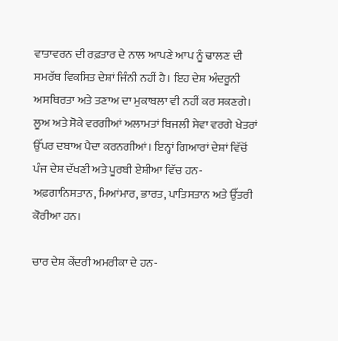ਵਾਤਾਵਰਨ ਦੀ ਰਫ਼ਤਾਰ ਦੇ ਨਾਲ ਆਪਣੇ ਆਪ ਨੂੰ ਢਾਲਣ ਦੀ ਸਮਰੱਥ ਵਿਕਸਿਤ ਦੇਸ਼ਾਂ ਜਿੰਨੀ ਨਹੀਂ ਹੈ। ਇਹ ਦੇਸ਼ ਅੰਦਰੂਨੀ ਅਸਥਿਰਤਾ ਅਤੇ ਤਣਾਅ ਦਾ ਮੁਕਾਬਲਾ ਵੀ ਨਹੀਂ ਕਰ ਸਕਣਗੇ। ਲੂਅ ਅਤੇ ਸੋਕੇ ਵਰਗੀਆਂ ਅਲਾਮਤਾਂ ਬਿਜਲੀ ਸੇਵਾ ਵਰਗੇ ਖੇਤਰਾਂ ਉੱਪਰ ਦਬਾਅ ਪੈਦਾ ਕਰਨਗੀਆਂ। ਇਨ੍ਹਾਂ ਗਿਆਰਾਂ ਦੇਸ਼ਾਂ ਵਿੱਚੋਂ ਪੰਜ ਦੇਸ਼ ਦੱਖਣੀ ਅਤੇ ਪੂਰਬੀ ਏਸ਼ੀਆ ਵਿੱਚ ਹਨ- ਅਫ਼ਗਾਨਿਸਤਾਨ, ਮਿਆਂਮਾਰ, ਭਾਰਤ, ਪਾਤਿਸਤਾਨ ਅਤੇ ਉੱਤਰੀ ਕੋਰੀਆ ਹਨ।

ਚਾਰ ਦੇਸ਼ ਕੇਂਦਰੀ ਅਮਰੀਕਾ ਦੇ ਹਨ-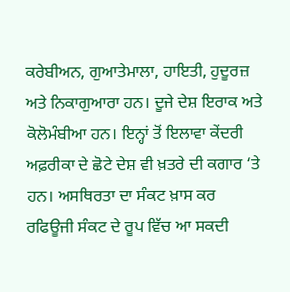ਕਰੇਬੀਅਨ, ਗੁਆਤੇਮਾਲਾ, ਹਾਇਤੀ, ਹੁਦੂਰਜ਼ ਅਤੇ ਨਿਕਾਗੁਆਰਾ ਹਨ। ਦੂਜੇ ਦੇਸ਼ ਇਰਾਕ ਅਤੇ ਕੋਲੋਮੰਬੀਆ ਹਨ। ਇਨ੍ਹਾਂ ਤੋਂ ਇਲਾਵਾ ਕੇਂਦਰੀ ਅਫ਼ਰੀਕਾ ਦੇ ਛੋਟੇ ਦੇਸ਼ ਵੀ ਖ਼ਤਰੇ ਦੀ ਕਗਾਰ ‘ਤੇ ਹਨ। ਅਸਥਿਰਤਾ ਦਾ ਸੰਕਟ ਖ਼ਾਸ ਕਰ ਰਫਿਊਜੀ ਸੰਕਟ ਦੇ ਰੂਪ ਵਿੱਚ ਆ ਸਕਦੀ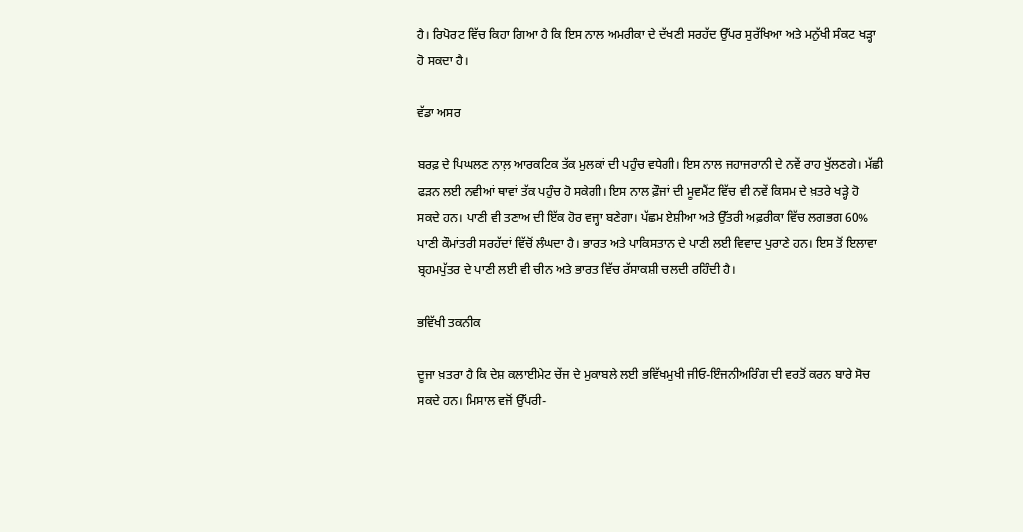ਹੈ। ਰਿਪੋਰਟ ਵਿੱਚ ਕਿਹਾ ਗਿਆ ਹੈ ਕਿ ਇਸ ਨਾਲ ਅਮਰੀਕਾ ਦੇ ਦੱਖਣੀ ਸਰਹੱਦ ਉੱਪਰ ਸੁਰੱਖਿਆ ਅਤੇ ਮਨੁੱਖੀ ਸੰਕਟ ਖੜ੍ਹਾ ਹੋ ਸਕਦਾ ਹੈ।

ਵੱਡਾ ਅਸਰ

ਬਰਫ਼ ਦੇ ਪਿਘਲਣ ਨਾਲ਼ ਆਰਕਟਿਕ ਤੱਕ ਮੁਲਕਾਂ ਦੀ ਪਹੁੰਚ ਵਧੇਗੀ। ਇਸ ਨਾਲ ਜਹਾਜਰਾਨੀ ਦੇ ਨਵੇਂ ਰਾਹ ਖੁੱਲਣਗੇ। ਮੱਛੀ ਫੜਨ ਲਈ ਨਵੀਆਂ ਥਾਵਾਂ ਤੱਕ ਪਹੁੰਚ ਹੋ ਸਕੇਗੀ। ਇਸ ਨਾਲ ਫ਼ੌਜਾਂ ਦੀ ਮੂਵਮੈਂਟ ਵਿੱਚ ਵੀ ਨਵੇਂ ਕਿਸਮ ਦੇ ਖ਼ਤਰੇ ਖੜ੍ਹੇ ਹੋ ਸਕਦੇ ਹਨ। ਪਾਣੀ ਵੀ ਤਣਾਅ ਦੀ ਇੱਕ ਹੋਰ ਵਜ੍ਹਾ ਬਣੇਗਾ। ਪੱਛਮ ਏਸ਼ੀਆ ਅਤੇ ਉੱਤਰੀ ਅਫ਼ਰੀਕਾ ਵਿੱਚ ਲਗਭਗ 60% ਪਾਣੀ ਕੌਮਾਂਤਰੀ ਸਰਹੱਦਾਂ ਵਿੱਚੋਂ ਲੰਘਦਾ ਹੈ। ਭਾਰਤ ਅਤੇ ਪਾਕਿਸਤਾਨ ਦੇ ਪਾਣੀ ਲਈ ਵਿਵਾਦ ਪੁਰਾਣੇ ਹਨ। ਇਸ ਤੋਂ ਇਲਾਵਾ ਬ੍ਰਹਮਪੁੱਤਰ ਦੇ ਪਾਣੀ ਲਈ ਵੀ ਚੀਨ ਅਤੇ ਭਾਰਤ ਵਿੱਚ ਰੱਸਾਕਸ਼ੀ ਚਲਦੀ ਰਹਿੰਦੀ ਹੈ।

ਭਵਿੱਖੀ ਤਕਨੀਕ

ਦੂਜਾ ਖ਼ਤਰਾ ਹੈ ਕਿ ਦੇਸ਼ ਕਲਾਈਮੇਟ ਚੇਂਜ ਦੇ ਮੁਕਾਬਲੇ ਲਈ ਭਵਿੱਖਮੁਖੀ ਜੀਓ-ਇੰਜਨੀਅਰਿੰਗ ਦੀ ਵਰਤੋਂ ਕਰਨ ਬਾਰੇ ਸੋਚ ਸਕਦੇ ਹਨ। ਮਿਸਾਲ ਵਜੋਂ ਉੱਪਰੀ-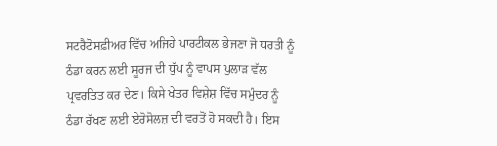ਸਟਰੈਟੋਸਫ਼ੀਅਰ ਵਿੱਚ ਅਜਿਹੇ ਪਾਰਟੀਕਲ ਭੇਜਣਾ ਜੋ ਧਰਤੀ ਨੂੰ ਠੰਡਾ ਕਰਨ ਲਈ ਸੂਰਜ ਦੀ ਧੁੱਪ ਨੂੰ ਵਾਪਸ ਪੁਲਾੜ ਵੱਲ ਪ੍ਰਵਰਤਿਤ ਕਰ ਦੇਣ। ਕਿਸੇ ਖੇਤਰ ਵਿਸ਼ੇਸ਼ ਵਿੱਚ ਸਮੁੰਦਰ ਨੂੰ ਠੰਡਾ ਰੱਖਣ ਲਈ ਏਰੋਸੋਲਜ਼ ਦੀ ਵਰਤੋਂ ਹੋ ਸਕਦੀ ਹੈ। ਇਸ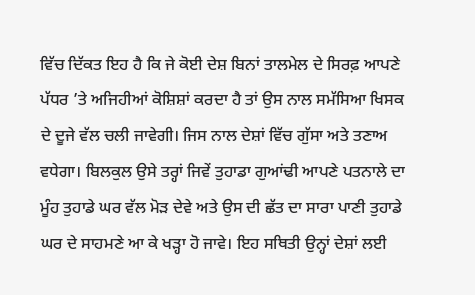ਵਿੱਚ ਦਿੱਕਤ ਇਹ ਹੈ ਕਿ ਜੇ ਕੋਈ ਦੇਸ਼ ਬਿਨਾਂ ਤਾਲਮੇਲ ਦੇ ਸਿਰਫ਼ ਆਪਣੇ ਪੱਧਰ ’ਤੇ ਅਜਿਹੀਆਂ ਕੋਸ਼ਿਸ਼ਾਂ ਕਰਦਾ ਹੈ ਤਾਂ ਉਸ ਨਾਲ ਸਮੱਸਿਆ ਖਿਸਕ ਦੇ ਦੂਜੇ ਵੱਲ ਚਲੀ ਜਾਵੇਗੀ। ਜਿਸ ਨਾਲ ਦੇਸ਼ਾਂ ਵਿੱਚ ਗੁੱਸਾ ਅਤੇ ਤਣਾਅ ਵਧੇਗਾ। ਬਿਲਕੁਲ ਉਸੇ ਤਰ੍ਹਾਂ ਜਿਵੇਂ ਤੁਹਾਡਾ ਗੁਆਂਢੀ ਆਪਣੇ ਪਤਨਾਲੇ ਦਾ ਮੂੰਹ ਤੁਹਾਡੇ ਘਰ ਵੱਲ ਮੋੜ ਦੇਵੇ ਅਤੇ ਉਸ ਦੀ ਛੱਤ ਦਾ ਸਾਰਾ ਪਾਣੀ ਤੁਹਾਡੇ ਘਰ ਦੇ ਸਾਹਮਣੇ ਆ ਕੇ ਖੜ੍ਹਾ ਹੋ ਜਾਵੇ। ਇਹ ਸਥਿਤੀ ਉਨ੍ਹਾਂ ਦੇਸ਼ਾਂ ਲਈ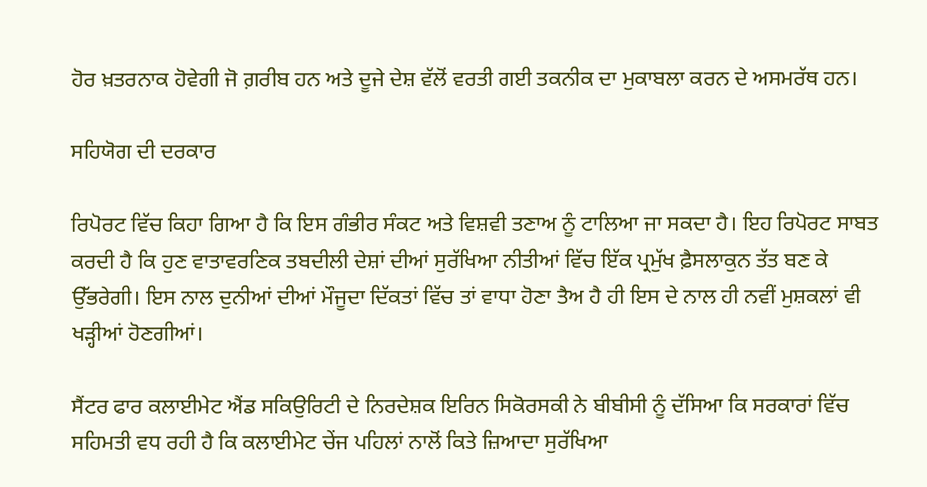ਹੋਰ ਖ਼ਤਰਨਾਕ ਹੋਵੇਗੀ ਜੋ ਗ਼ਰੀਬ ਹਨ ਅਤੇ ਦੂਜੇ ਦੇਸ਼ ਵੱਲੋਂ ਵਰਤੀ ਗਈ ਤਕਨੀਕ ਦਾ ਮੁਕਾਬਲਾ ਕਰਨ ਦੇ ਅਸਮਰੱਥ ਹਨ।

ਸਹਿਯੋਗ ਦੀ ਦਰਕਾਰ

ਰਿਪੋਰਟ ਵਿੱਚ ਕਿਹਾ ਗਿਆ ਹੈ ਕਿ ਇਸ ਗੰਭੀਰ ਸੰਕਟ ਅਤੇ ਵਿਸ਼ਵੀ ਤਣਾਅ ਨੂੰ ਟਾਲਿਆ ਜਾ ਸਕਦਾ ਹੈ। ਇਹ ਰਿਪੋਰਟ ਸਾਬਤ ਕਰਦੀ ਹੈ ਕਿ ਹੁਣ ਵਾਤਾਵਰਣਿਕ ਤਬਦੀਲੀ ਦੇਸ਼ਾਂ ਦੀਆਂ ਸੁਰੱਖਿਆ ਨੀਤੀਆਂ ਵਿੱਚ ਇੱਕ ਪ੍ਰਮੁੱਖ ਫ਼ੈਸਲਾਕੁਨ ਤੱਤ ਬਣ ਕੇ ਉੱਭਰੇਗੀ। ਇਸ ਨਾਲ ਦੁਨੀਆਂ ਦੀਆਂ ਮੌਜੂਦਾ ਦਿੱਕਤਾਂ ਵਿੱਚ ਤਾਂ ਵਾਧਾ ਹੋਣਾ ਤੈਅ ਹੈ ਹੀ ਇਸ ਦੇ ਨਾਲ ਹੀ ਨਵੀਂ ਮੁਸ਼ਕਲਾਂ ਵੀ ਖੜ੍ਹੀਆਂ ਹੋਣਗੀਆਂ।

ਸੈਂਟਰ ਫਾਰ ਕਲਾਈਮੇਟ ਐਂਡ ਸਕਿਉਰਿਟੀ ਦੇ ਨਿਰਦੇਸ਼ਕ ਇਰਿਨ ਸਿਕੋਰਸਕੀ ਨੇ ਬੀਬੀਸੀ ਨੂੰ ਦੱਸਿਆ ਕਿ ਸਰਕਾਰਾਂ ਵਿੱਚ ਸਹਿਮਤੀ ਵਧ ਰਹੀ ਹੈ ਕਿ ਕਲਾਈਮੇਟ ਚੇਂਜ ਪਹਿਲਾਂ ਨਾਲੋਂ ਕਿਤੇ ਜ਼ਿਆਦਾ ਸੁਰੱਖਿਆ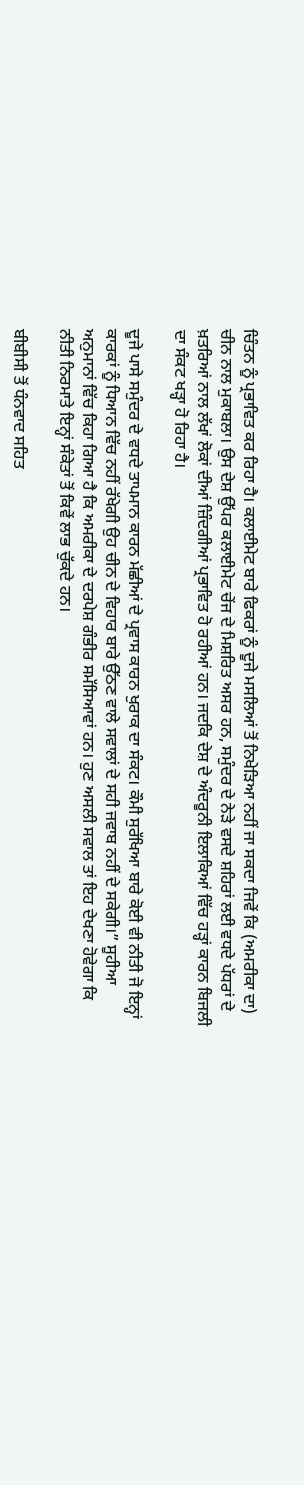ਚਿੰਤਨ ਨੂੰ ਪ੍ਰਭਾਵਿਤ ਕਰ ਰਿਹਾ ਹੈ। ਕਲਾਈਮੇਟ ਬਾਰੇ ਫਿਕਰਾਂ ਨੂੰ ਦੂਜੇ ਮਸਲਿਆਂ ਤੋਂ ਨਿਖੇੜਿਆ ਨਹੀਂ ਜਾ ਸਕਦਾ ਜਿਵੇਂ ਕਿ (ਅਮਰੀਕਾ ਦਾ) ਚੀਨ ਨਾਲ ਮੁਕਾਬਲਾ। ਉਸ ਦੇਸ਼ ਉੱਪਰ ਕਲਾਈਮੇਟ ਚੇਂਜ ਦੇ ਮਿਸ਼ਰਿਤ ਅਸਰ ਹਨ, ਸਮੁੰਦਰ ਦੇ ਨੇੜੇ ਵਸਦੇ ਸ਼ਹਿਰਾਂ ਲਈ ਵਧਦੇ ਪੱਧਰਾਂ ਦੇ ਖ਼ਤਰਿਆਂ ਨਾਲ ਲੱਖਾਂ ਲੋਕਾਂ ਦੀਆਂ ਜ਼ਿੰਦਗੀਆਂ ਪ੍ਰਭਾਵਿਤ ਹੋ ਰਹੀਆਂ ਹਨ। ਜਦਕਿ ਦੇਸ਼ ਦੇ ਅੰਦਰੂਨੀ ਇਲਾਕਿਆਂ ਵਿੱਚ ਹੜ੍ਹਾਂ ਕਾਰਨ ਬਿਜਲੀ ਦਾ ਸੰਕਟ ਖੜ੍ਹਾ ਹੋ ਰਿਹਾ ਹੈ।

ਦੂਜੇ ਪਾਸੇ ਸਮੁੰਦਰ ਦੇ ਵਧਦੇ ਤਾਪਮਾਨ ਕਾਰਨ ਮੱਛੀਆਂ ਦੇ ਪ੍ਰਵਾਸ ਕਾਰਨ ਖੁਰਾਕ ਦਾ ਸੰਕਟ। ਕੌਮੀ ਸੁਰੱਖਿਆ ਬਾਰੇ ਕੋਈ ਵੀ ਨੀਤੀ ਜੋ ਇਨ੍ਹਾਂ ਕਾਰਕਾਂ ਨੂੰ ਧਿਆਨ ਵਿੱਚ ਨਹੀਂ ਰੱਖੇਗੀ ਉਹ ਚੀਨ ਦੇ ਵਿਹਾਰ ਬਾਰੇ ਉੱਠਣ ਵਾਲੇ ਸਵਾਲਾਂ ਦੇ ਸਹੀ ਜਵਾਬ ਨਹੀਂ ਦੇ ਸਕੇਗੀ।” ਸੂਹੀਆ ਅਨੁਮਾਨਾਂ ਵਿੱਚ ਕਿਹਾ ਗਿਆ ਹੈ ਕਿ ਅਮਰੀਕਾ ਦੇ ਦਰਪੇਸ਼ ਗੰਭੀਰ ਸਮੱਸਿਆਵਾਂ ਹਨ। ਹੁਣ ਅਸਲੀ ਸਵਾਲ ਤਾਂ ਇਹ ਦੇਖਣਾ ਹੋਵੇਗਾ ਕਿ ਨੀਤੀ ਨਿਰਮਾਤੇ ਇਨ੍ਹਾਂ ਸੰਕੇਤਾਂ ਤੋਂ ਕਿਵੇਂ ਲਾਭ ਚੁੱਕਦੇ ਹਨ।

ਬੀਬੀਸੀ ਤੋਂ ਧੰਨਵਾਦ ਸਹਿਤ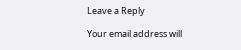Leave a Reply

Your email address will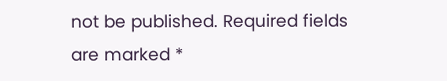not be published. Required fields are marked *